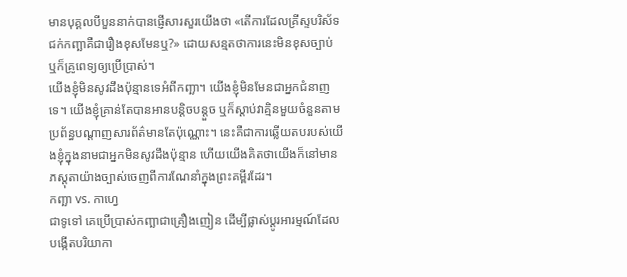មានបុគ្គលបីបួននាក់បានផ្ញើសារសួរយើងថា «តើការដែលគ្រីស្ទបរិស័ទជក់កញ្ឆាគឺជារឿងខុសមែនឬ?» ដោយសន្មតថាការនេះមិនខុសច្បាប់ ឬក៏គ្រូពេទ្យឲ្យប្រើប្រាស់។
យើងខ្ញុំមិនសូវដឹងប៉ុន្មានទេអំពីកញ្ឆា។ យើងខ្ញុំមិនមែនជាអ្នកជំនាញទេ។ យើងខ្ញុំគ្រាន់តែបានអានបន្តិចបន្តួច ឬក៏ស្ដាប់វាគ្មិនមួយចំនួនតាមប្រព័ន្ធបណ្ដាញសារព័ត៌មានតែប៉ុណ្ណោះ។ នេះគឺជាការឆ្លើយតបរបស់យើងខ្ញុំក្នុងនាមជាអ្នកមិនសូវដឹងប៉ុន្មាន ហើយយើងគិតថាយើងក៏នៅមានភស្តុតាយ៉ាងច្បាស់ចេញពីការណែនាំក្នុងព្រះគម្ពីរដែរ។
កញ្ឆា vs. កាហ្វេ
ជាទូទៅ គេប្រើប្រាស់កញ្ឆាជាគ្រឿងញៀន ដើម្បីផ្លាស់ប្ដូរអារម្មណ៍ដែលបង្កើតបរិយាកា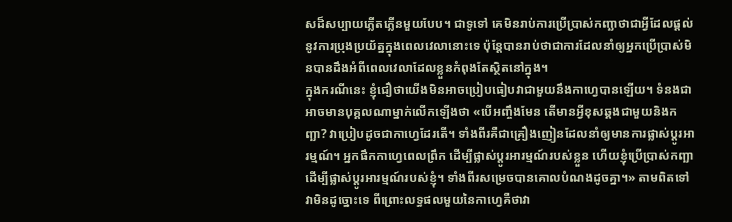សដ៏សប្បាយភ្លើតភ្លើនមួយបែប។ ជាទូទៅ គេមិនរាប់ការប្រើប្រាស់កញ្ឆាថាជាអ្វីដែលផ្ដល់នូវការប្រុងប្រយ័ត្នក្នុងពេលវេលានោះទេ ប៉ុន្តែបានរាប់ថាជាការដែលនាំឲ្យអ្នកប្រើប្រាស់មិនបានដឹងអំពីពេលវេលាដែលខ្លួនកំពុងតែស្ថិតនៅក្នុង។
ក្នុងករណីនេះ ខ្ញុំជឿថាយើងមិនអាចប្រៀបធៀបវាជាមួយនឹងកាហ្វេបានឡើយ។ ទំនងជាអាចមានបុគ្គលណាម្នាក់លើកឡើងថា «បើអញ្ចឹងមែន តើមានអ្វីខុសឆ្គងជាមួយនិងកញ្ឆា? វាប្រៀបដូចជាកាហ្វេដែរតើ។ ទាំងពីរគឺជាគ្រឿងញៀនដែលនាំឲ្យមានការផ្លាស់ប្ដូរអារម្មណ៍។ អ្នកផឹកកាហ្វេពេលព្រឹក ដើម្បីផ្លាស់ប្ដូរអារម្មណ៍របស់ខ្លួន ហើយខ្ញុំប្រើប្រាស់កញ្ឆា ដើម្បីផ្លាស់ប្ដូរអារម្មណ៍របស់ខ្ញុំ។ ទាំងពីរសម្រេចបានគោលបំណងដូចគ្នា។» តាមពិតទៅ វាមិនដូច្នោះទេ ពីព្រោះលទ្ធផលមួយនៃកាហ្វេគឺថាវា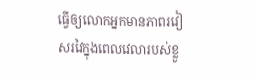ធ្វើឲ្យលោកអ្នកមានភាពរវៀសរវៃក្នុងពេលវេលារបស់ខ្លួ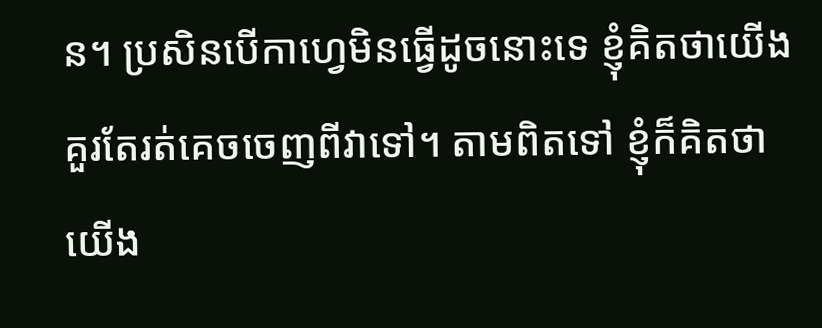ន។ ប្រសិនបើកាហ្វេមិនធ្វើដូចនោះទេ ខ្ញុំគិតថាយើងគួរតែរត់គេចចេញពីវាទៅ។ តាមពិតទៅ ខ្ញុំក៏គិតថា យើង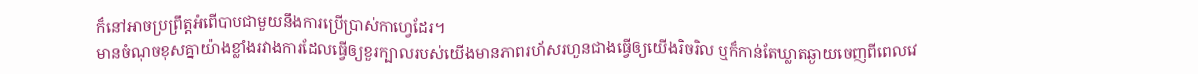ក៏នៅអាចប្រព្រឹត្តអំពើបាបជាមួយនឹងការប្រើប្រាស់កាហ្វេដែរ។
មានចំណុចខុសគ្នាយ៉ាងខ្លាំងរវាងការដែលធ្វើឲ្យខួរក្បាលរបស់យើងមានភាពរហ័សរហួនជាងធ្វើឲ្យយើងរិចរិល ឬក៏កាន់តែឃ្លាតឆ្ងាយចេញពីពេលវេ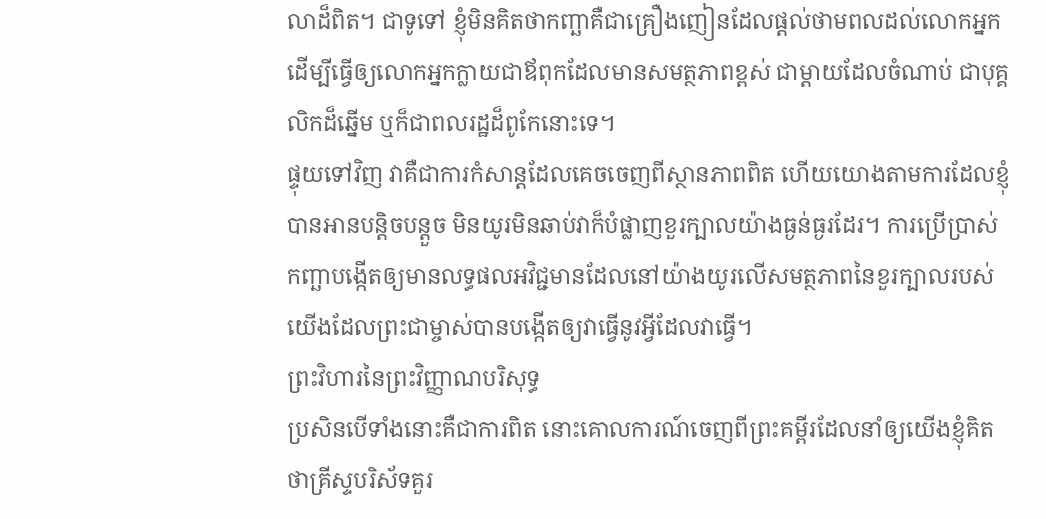លាដ៏ពិត។ ជាទូទៅ ខ្ញុំមិនគិតថាកញ្ឆាគឺជាគ្រឿងញៀនដែលផ្ដល់ថាមពលដល់លោកអ្នក ដើម្បីធ្វើឲ្យលោកអ្នកក្លាយជាឪពុកដែលមានសមត្ថភាពខ្ពស់ ជាម្ដាយដែលចំណាប់ ជាបុគ្គលិកដ៏ឆ្នើម ឬក៏ជាពលរដ្ឋដ៏ពូកែនោះទេ។
ផ្ទុយទៅវិញ វាគឺជាការកំសាន្តដែលគេចចេញពីស្ថានភាពពិត ហើយយោងតាមការដែលខ្ញុំបានអានបន្តិចបន្តួច មិនយូរមិនឆាប់វាក៏បំផ្លាញខួរក្បាលយ៉ាងធ្ងន់ធ្ងរដែរ។ ការប្រើប្រាស់កញ្ឆាបង្កើតឲ្យមានលទ្ធផលអវិជ្ជមានដែលនៅយ៉ាងយូរលើសមត្ថភាពនៃខួរក្បាលរបស់យើងដែលព្រះជាម្ចាស់បានបង្កើតឲ្យវាធ្វើនូវអ្វីដែលវាធ្វើ។
ព្រះវិហារនៃព្រះវិញ្ញាណបរិសុទ្ធ
ប្រសិនបើទាំងនោះគឺជាការពិត នោះគោលការណ៍ចេញពីព្រះគម្ពីរដែលនាំឲ្យយើងខ្ញុំគិតថាគ្រីស្ទបរិស័ទគួរ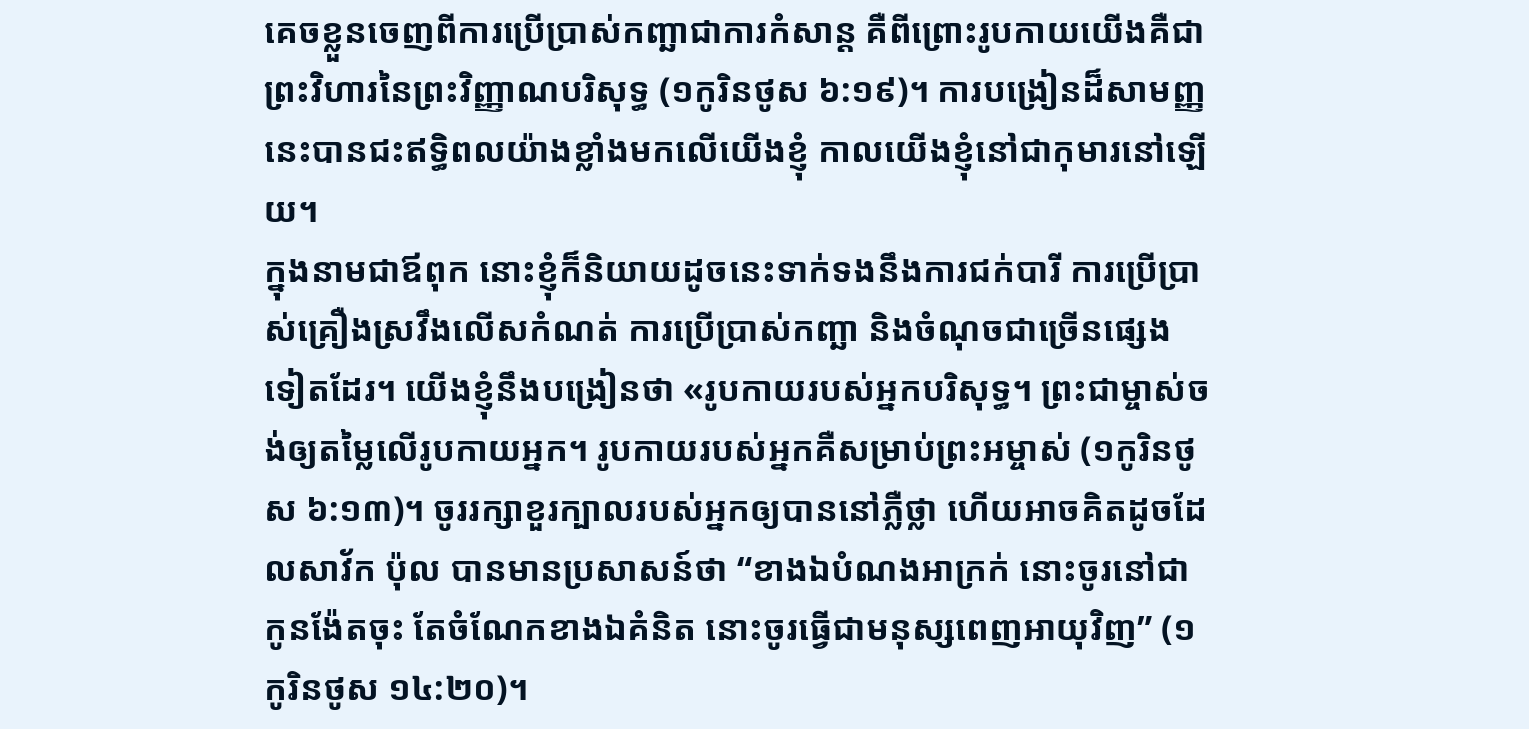គេចខ្លួនចេញពីការប្រើប្រាស់កញ្ឆាជាការកំសាន្ត គឺពីព្រោះរូបកាយយើងគឺជាព្រះវិហារនៃព្រះវិញ្ញាណបរិសុទ្ធ (១កូរិនថូស ៦:១៩)។ ការបង្រៀនដ៏សាមញ្ញនេះបានជះឥទ្ធិពលយ៉ាងខ្លាំងមកលើយើងខ្ញុំ កាលយើងខ្ញុំនៅជាកុមារនៅឡើយ។
ក្នុងនាមជាឪពុក នោះខ្ញុំក៏និយាយដូចនេះទាក់ទងនឹងការជក់បារី ការប្រើប្រាស់គ្រឿងស្រវឹងលើសកំណត់ ការប្រើប្រាស់កញ្ឆា និងចំណុចជាច្រើនផ្សេងទៀតដែរ។ យើងខ្ញុំនឹងបង្រៀនថា «រូបកាយរបស់អ្នកបរិសុទ្ធ។ ព្រះជាម្ចាស់ចង់ឲ្យតម្លៃលើរូបកាយអ្នក។ រូបកាយរបស់អ្នកគឺសម្រាប់ព្រះអម្ចាស់ (១កូរិនថូស ៦:១៣)។ ចូររក្សាខួរក្បាលរបស់អ្នកឲ្យបាននៅភ្លឺថ្លា ហើយអាចគិតដូចដែលសាវ័ក ប៉ុល បានមានប្រសាសន៍ថា “ខាងឯបំណងអាក្រក់ នោះចូរនៅជាកូនង៉ែតចុះ តែចំណែកខាងឯគំនិត នោះចូរធ្វើជាមនុស្សពេញអាយុវិញ” (១កូរិនថូស ១៤:២០)។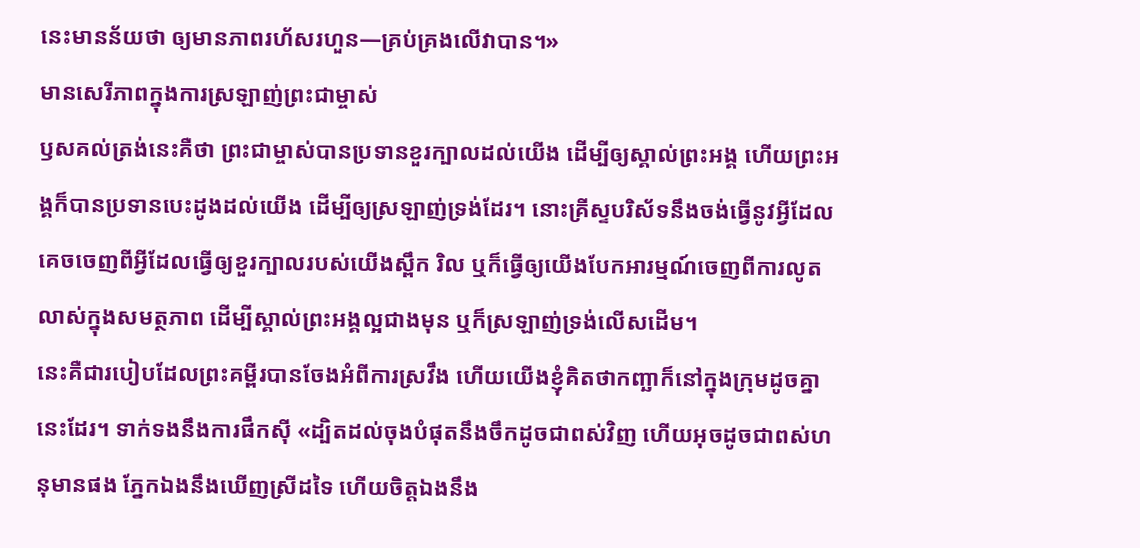នេះមានន័យថា ឲ្យមានភាពរហ័សរហួន—គ្រប់គ្រងលើវាបាន។»
មានសេរីភាពក្នុងការស្រឡាញ់ព្រះជាម្ចាស់
ឫសគល់ត្រង់នេះគឺថា ព្រះជាម្ចាស់បានប្រទានខួរក្បាលដល់យើង ដើម្បីឲ្យស្គាល់ព្រះអង្គ ហើយព្រះអង្គក៏បានប្រទានបេះដូងដល់យើង ដើម្បីឲ្យស្រឡាញ់ទ្រង់ដែរ។ នោះគ្រីស្ទបរិស័ទនឹងចង់ធ្វើនូវអ្វីដែលគេចចេញពីអ្វីដែលធ្វើឲ្យខួរក្បាលរបស់យើងស្ពឹក រិល ឬក៏ធ្វើឲ្យយើងបែកអារម្មណ៍ចេញពីការលូតលាស់ក្នុងសមត្ថភាព ដើម្បីស្គាល់ព្រះអង្គល្អជាងមុន ឬក៏ស្រឡាញ់ទ្រង់លើសដើម។
នេះគឺជារបៀបដែលព្រះគម្ពីរបានចែងអំពីការស្រវឹង ហើយយើងខ្ញុំគិតថាកញ្ឆាក៏នៅក្នុងក្រុមដូចគ្នានេះដែរ។ ទាក់ទងនឹងការផឹកស៊ី «ដ្បិតដល់ចុងបំផុតនឹងចឹកដូចជាពស់វិញ ហើយអុចដូចជាពស់ហនុមានផង ភ្នែកឯងនឹងឃើញស្រីដទៃ ហើយចិត្តឯងនឹង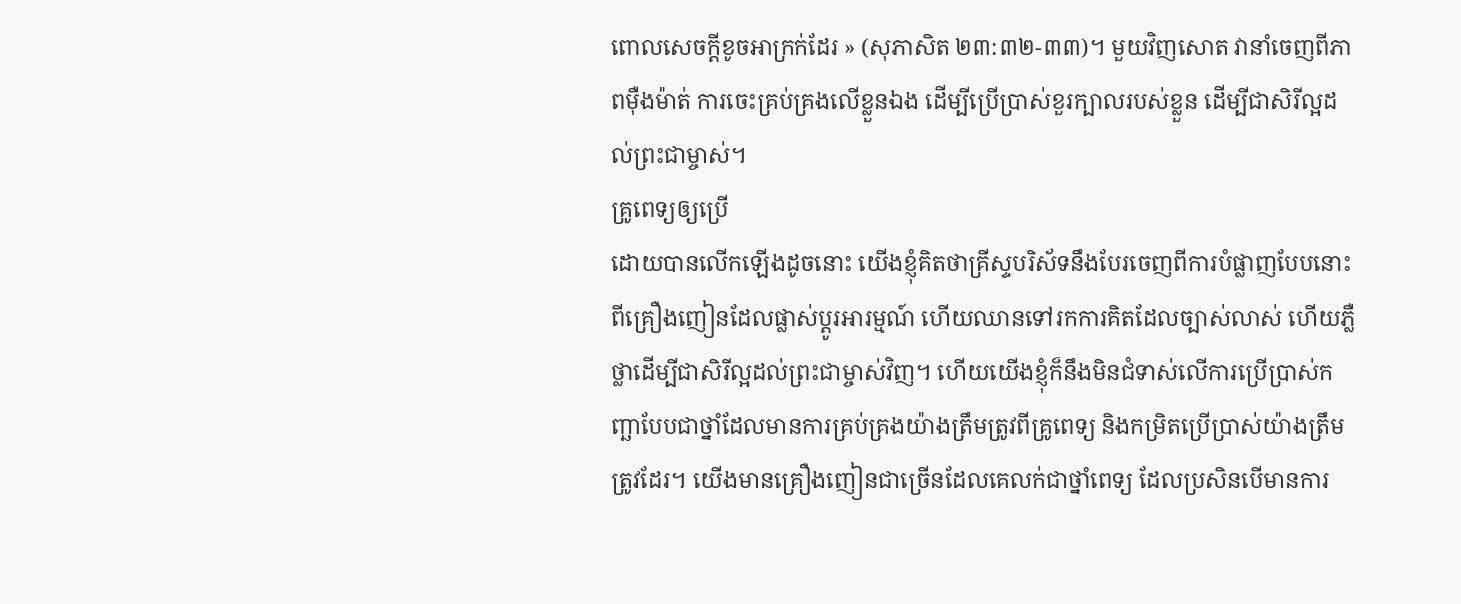ពោលសេចក្ដីខូចអាក្រក់ដែរ » (សុភាសិត ២៣:៣២-៣៣)។ មួយវិញសោត វានាំចេញពីភាពម៉ឺងម៉ាត់ ការចេះគ្រប់គ្រងលើខ្លួនឯង ដើម្បីប្រើប្រាស់ខួរក្បាលរបស់ខ្លួន ដើម្បីជាសិរីល្អដល់ព្រះជាម្ចាស់។
គ្រូពេទ្យឲ្យប្រើ
ដោយបានលើកឡើងដូចនោះ យើងខ្ញុំគិតថាគ្រីស្ទបរិស័ទនឹងបែរចេញពីការបំផ្លាញបែបនោះ ពីគ្រឿងញៀនដែលផ្លាស់ប្ដូរអារម្មណ៍ ហើយឈានទៅរកការគិតដែលច្បាស់លាស់ ហើយភ្លឺថ្លាដើម្បីជាសិរីល្អដល់ព្រះជាម្ចាស់វិញ។ ហើយយើងខ្ញុំក៏នឹងមិនជំទាស់លើការប្រើប្រាស់កញ្ឆាបែបជាថ្នាំដែលមានការគ្រប់គ្រងយ៉ាងត្រឹមត្រូវពីគ្រូពេទ្យ និងកម្រិតប្រើប្រាស់យ៉ាងត្រឹមត្រូវដែរ។ យើងមានគ្រឿងញៀនជាច្រើនដែលគេលក់ជាថ្នាំពេទ្យ ដែលប្រសិនបើមានការ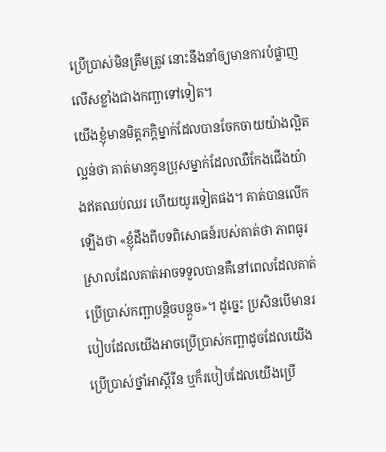ប្រើប្រាស់មិនត្រឹមត្រូវ នោះនឹងនាំឲ្យមានការបំផ្លាញលើសខ្លាំងជាងកញ្ឆាទៅទៀត។
យើងខ្ញុំមានមិត្តភក្ដិម្នាក់ដែលបានចែកចាយយ៉ាងល្អិតល្អន់ថា គាត់មានកូនប្រុសម្នាក់ដែលឈឺកែងជើងយ៉ាងឥតឈប់ឈរ ហើយយូរទៀតផង។ គាត់បានលើកឡើងថា «ខ្ញុំដឹងពីបទពិសោធន៍របស់គាត់ថា ភាពធូរស្រាលដែលគាត់អាចទទួលបានគឺនៅពេលដែលគាត់ប្រើប្រាស់កញ្ឆាបន្តិចបន្តួច»។ ដូច្នេះ ប្រសិនបើមានរបៀបដែលយើងអាចប្រើប្រាស់កញ្ឆាដូចដែលយើងប្រើប្រាស់ថ្នាំអាស្ពីរីន ឬក៏របៀបដែលយើងប្រើ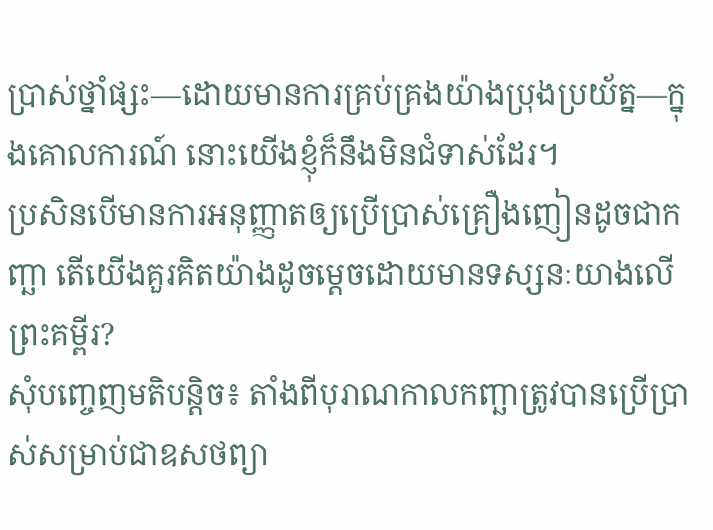ប្រាស់ថ្នាំផ្សះ—ដោយមានការគ្រប់គ្រងយ៉ាងប្រុងប្រយ័ត្ន—ក្នុងគោលការណ៍ នោះយើងខ្ញុំក៏នឹងមិនជំទាស់ដែរ។
ប្រសិនបើមានការអនុញ្ញាតឲ្យប្រើប្រាស់គ្រឿងញៀនដូចជាកញ្ឆា តើយើងគួរគិតយ៉ាងដូចម្ដេចដោយមានទស្សនៈយាងលើព្រះគម្ពីរ?
សុំបញ្ចេញមតិបន្តិច៖ តាំងពីបុរាណកាលកញ្ឆាត្រូវបានប្រើប្រាស់សម្រាប់ជាឧសថព្យា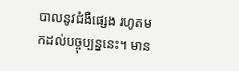បាលនូវជំងឺផ្សេង រហូតមកដល់បច្ចុប្បន្ននេះ។ មាន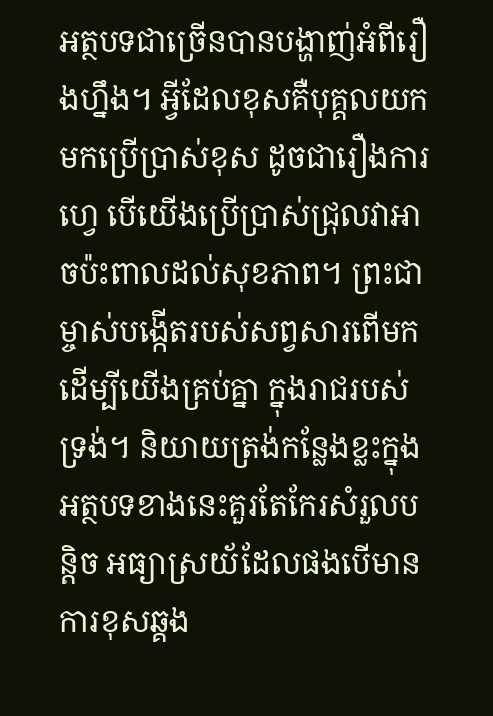អត្ថបទជាច្រើនបានបង្ហាញ់អំពីរឿងហ្នឹង។ អ្វីដែលខុសគឺបុគ្គលយកមកប្រើប្រាស់ខុស ដូចជារឿងការហ្វេ បើយើងប្រើប្រាស់ជ្រុលវាអាចប៉ះពាលដល់សុខភាព។ ព្រះជាម្ចាស់បង្កើតរបស់សព្វសារពើមកដើម្បីយើងគ្រប់គ្នា ក្នុងរាជរបស់ទ្រង់។ និយាយត្រង់កន្លែងខ្លះក្នុងអត្ថបទខាងនេះគួរតែកែរសំរួលបន្តិច អធ្យាស្រយ័ដែលផងបើមានការខុសឆ្គង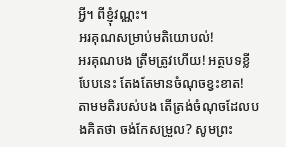អ្វី។ ពីខ្ញុំវណ្ណះ។
អរគុណសម្រាប់មតិយោបល់!
អរគុណបង ត្រឹមត្រូវហើយ! អត្ថបទខ្លីបែបនេះ តែងតែមានចំណុចខ្វះខាត!
តាមមតិរបស់បង តើត្រង់ចំណុចដែលបងគិតថា ចង់កែសម្រួល? សូមព្រះ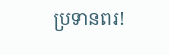ប្រទានពរ!